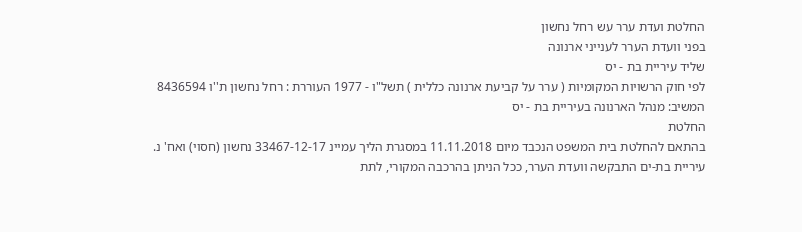החלטת ועדת ערר עש רחל נחשון
בפני וועדת הערר לענייני ארנונה
שליד עיריית בת - יס
לפי חוק הרשויות המקומיות ( ערר על קביעת ארנונה כללית ) תשל"ו - 1977 העוררת : רחל נחשון ת''ו 8436594
המשיב: מנהל הארנונה בעיריית בת - יס
החלטת
בהתאם להחלטת בית המשפט הנכבד מיום 11.11.2018 במסגרת הליך עמיינ 33467-12-17 נחשון (חסוי) ואח' נ. עיריית בת-ים התבקשה וועדת הערר, ככל הניתן בהרכבה המקורי, לתת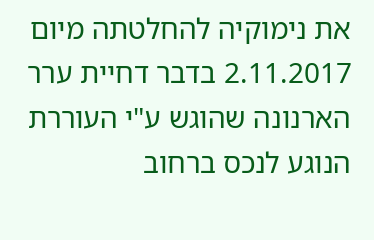את נימוקיה להחלטתה מיום 2.11.2017 בדבר דחיית ערר הארנונה שהוגש ע"י העוררת הנוגע לנכס ברחוב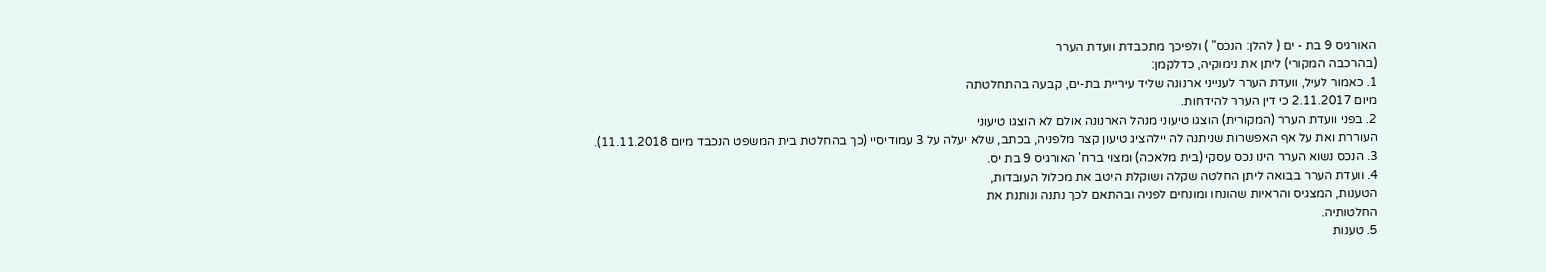האורגיס 9 בת - ים ( להלן: הנכס" ) ולפיכך מתכבדת וועדת הערר
(בהרכבה המקורי) ליתן את נימוקיה, כדלקמן:
1. כאמור לעיל, וועדת הערר לענייני ארנונה שליד עיריית בת-ים, קבעה בהתחלטתה
מיום 2.11.2017 כי דין הערר להידחות.
2. בפני וועדת הערר (המקורית) הוצגו טיעוני מנהל הארנונה אולם לא הוצגו טיעוני
העוררת ואת על אף האפשרות שניתנה לה יילהציג טיעון קצר מלפניה, בכתב, שלא יעלה על 3 עמודיסיי (כך בהחלטת בית המשפט הנכבד מיום 11.11.2018).
3. הנכס נשוא הערר הינו נכס עסקי (בית מלאכה) ומצוי ברח' האורגיס 9 בת יס.
4. וועדת הערר בבואה ליתן החלטה שקלה ושוקלתּ היטב את מכלול העובדות,
הטענות, המצגיס והראיות שהונחו ומונחים לפניה ובהתאם לכך נתנה ונותנת את
החלטותיה.
5. טענות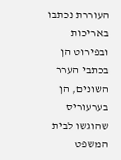העוררת נכתבו באריכות ובפירוט הן בכתבי הערר השונים, הן בערעוריס
שהוגשו לבית המשפט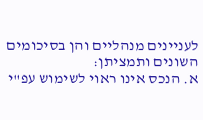לעניינים מנהליים והן בסיכומים השונים ותמציתן:
א. הנכס אינו ראוי לשימוש עפ"י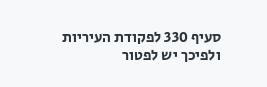סעיף 330 לפקודת העיריות ולפיכך יש לפטור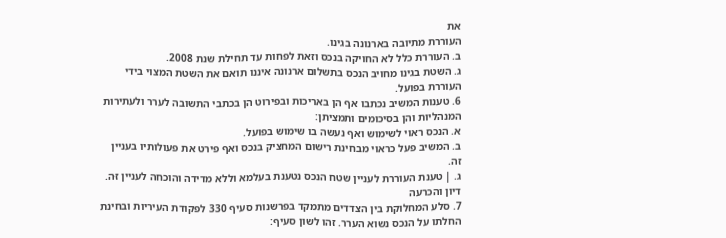את
העוררת מתיובה בארנונה בגינו.
ב. העוררת כלל לא החויקה בנכס וזאת לפחות עד תחילת שנת 2008.
ג. השטת בגינו מחויב הנכס בתשלום ארנונה איננו תואם את השטת המצוי בידי
העוררת בפועל.
6. טענות המשיב נכתבו אף הן באריכות ובפירוט הן בכתבי התשובה לערר ולעתירות
המנהליות והן בסיכומים ותמציתן:
א. הנכס ראוי לשימוש ואף נעשה בו שימוש בפועל.
ב. המשיב פעל כראוי מבחינת רישום המחציק בנכס ואף פירט את פעולותיו בעניין
זה.
ג. | טענת העוררת לעניין שטח הנכס נטענת בעלמא וללא מדידה והוכחה לעניין זּה.
דיון והכרעה
7. סלע המחלוקת בין הצדדים מתמקד בפרשנות סעיף 330 לפקודת העיריות ובחינת
החלתו על הנכס נשוא הערר. זהו לשון סעיף: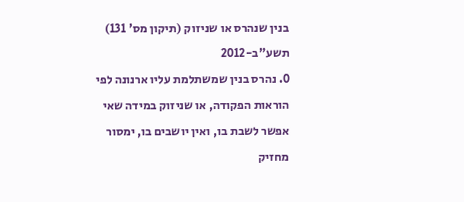בנין שנהרס או שניזוק (תיקון מס' 131) תשע"ב-2012
0. נהרס בנין שמשתלמת עליו ארנונה לפי הוראות הפקודה, או שניזוק במידה שאי
אפשר לשבת בו, ואין יושבים בו, ימסור מחזיק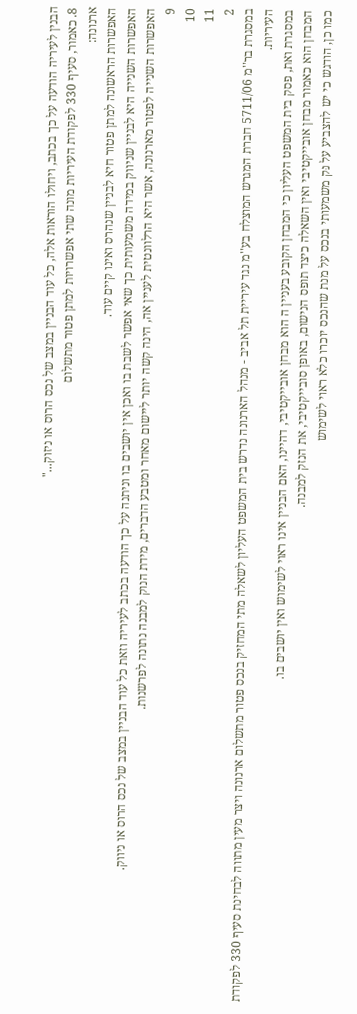הבנין לעיריה הודעה על כך בכתב, ויחולו הוראות אלה, כל עוד הבניין במצב של נכס הרוס או ניזוק..."
8. כאמור, סעיף 330 לפקודת העיריות מונה שתי אפשרויות למתן פטור מתשלום
ארנונה:
האפשרות הראשונה למתן פטור חיא לבניין שנהרס ואינו קיים עוד.
האפשרות השנייה היא לבניין שניווק במידה משמעותית כך שאי אפשר לשבת בו ואכן אין יושבים בו וניתנה על כך הודעה בכתב לעיריה וזאת כל עוד הבניין במצב של נכס הרוס או ניווק.
האפשרות השנייה לפטור מארנונה, אשר היא הרלוונטית לעניין אה, הינה קשה יותר ליישום מאחר ומטבע הדברים, מידת הנוק למבנה נתונה לפרשנות.
9
10
11
2
במסגרת בר''מ 5711/06 חברת המגרש המוצלח בע''מ נגד עיריית תל אביב - מנהל הארנונה נדרש בית המשפט העליון לשאלה מתי המחזיק בנכס פטור מתשלום ארנונה ויצר מעין מתווה לבחינת סעיף 330 לפקודת העיריות.
במסגרת ואת, פסק בית המשפט העליון כי המבחן הקובע בעניין ה הוא מבחן אובייקטיבי, דהיינו, האם הבניין אינו ראוי לשימוש ואין יושבים בו.
המבחן הוא כאמור מבחן אובייקטיבי ואין השאלה כיצד תופס הנישום, באופן סובייקטיבי, את הנזק למבנה.
כמו כן, הודגש כי יש להצביע על נּק משמעותי בנכס על מנת שהנכס יוכרו כלא ראוי לשימוש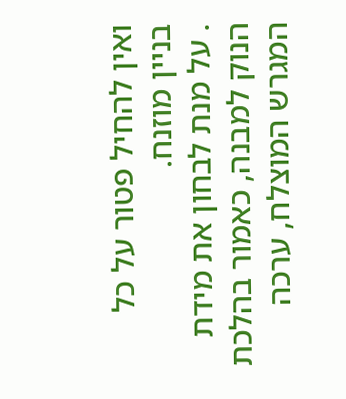ואין להחיל פטור על כל בניין מוזנח.
. על מנת לבחון את מידת הנוק למבנה, כאמור בהלכת המגרש המוצלח, ערכה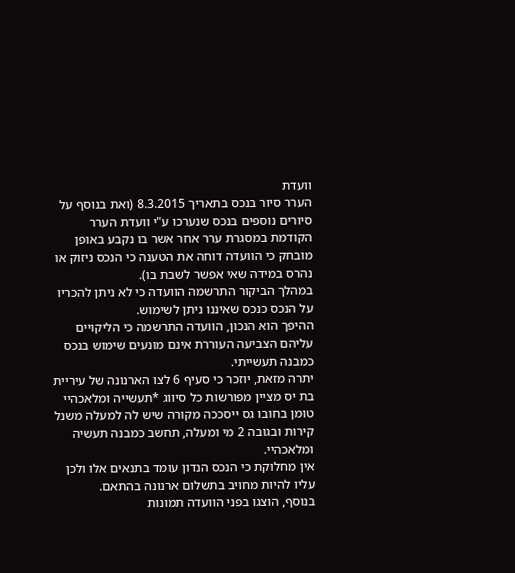וועדת
הערר סיור בנכס בתאריך 8.3.2015 (ואת בנוסף על סיורים נוספים בנכס שנערכו ע"י וועדת הערר הקודמת במסגרת ערר אחר אשר בו נקבע באופן מובחק כי הוועדה דוחה את הטענה כי הנכס ניזוק או נהרס במידה שאי אפשר לשבת בו).
במהלך הביקור התרשמה הוועדה כי לא ניתן להכריו על הנכס כנכס שאיננו ניתן לשימוש.
ההיפך הוא הנכון, הוועדה התרשמה כי הליקויים עליהם הצביעה העוררת אינם מונעים שימוש בנכס כמבנה תעשייתי.
יתרה מזאת, יוזכר כי סעיף 6 לצו הארנונה של עיריית בת יס מציין מפורשות כל סיווג *תעשייה ומלאכהיי טומן בחובו גס ייסככה מקורה שיש לה למעלה משנל קירות ובגובה 2 מי ומעלה, תחשב כמבנה תעשיה ומלאכהיי.
אין מחלוקת כי הנכס הנדון עומד בתנאים אלו ולכן עליו להיות מחויב בתשלום ארנונה בהתאם.
בנוסף, הוצגו בפני הוועדה תמונות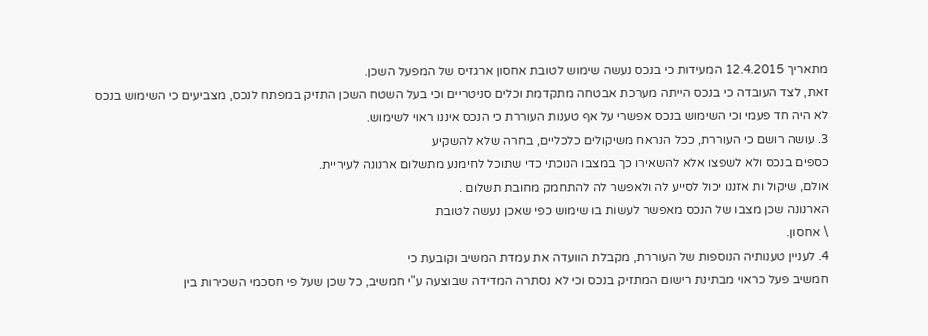מתאריך 12.4.2015 המעידות כי בנכס נעשה שימוש לטובת אחסון ארגזיס של המפעל השכן.
זאת, לצד העובדה כי בנכס הייתה מערכת אבטחה מתקדמת וכלים סניטריים וכי בעל השטח השכן התזיק במפתח לנכס, מצביעים כי השימוש בנכס לא היה חד פעמי וכי השימוש בנכס אפשרי על אף טענות העוררת כי הנכס איננו ראוי לשימוש.
3. עושה רושם כי העוררת, ככל הנראח משיקולים כלכליים, בחרה שלא להשקיע
כספים בנכס ולא לשפצו אלא להשאירו כך במצבו הנוכתי כדי שתוכל לחימנע מתשלום ארנונה לעיריית.
אולם, שיקול ות אזננו יכול לסייע לה ולאפשר לה להתחמק מחובת תשלום .
הארנונה שכן מצבו של הנכס מאפשר לעשות בו שימוש כפי שאכן נעשה לטובת
\ אחסון.
4. לעניין טענותיה הנוספות של העוררת, מקבלת הוועדה את עמדת המשיב וקובעת כי
חמשיב פעל כראוי מבתינת רישום המתזיק בנכס וכי לא נסתרה המדידה שבוצעה ע"י חמשיב, כל שכן שעל פי חסכמי השכירות בין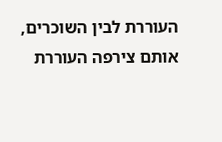העוררת לבין השוכרים, אותם צירפה העוררת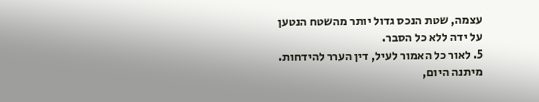עצמה, שטת הנכס גדול יותר מהשטח הנטען על ידה ללא כל הסבר.
5. לאור כל האמור לעיל, דין הערר להידחות.
מיתנה היום,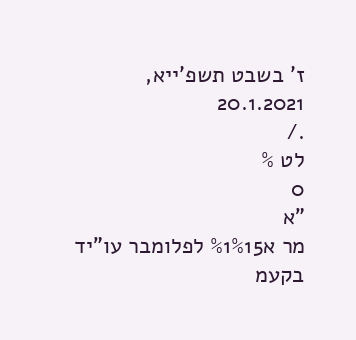ז' בשבט תשפ'ייא, 20.1.2021
./
לט %
0
"א
מר א%1%15 לפלומבר עו"יד בקעמ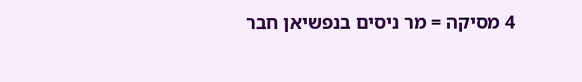4 מסיקה = מר ניסים בנפשיאן חבר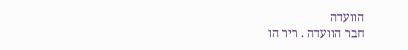הוועדה
חבר הוועדה . ריר הו